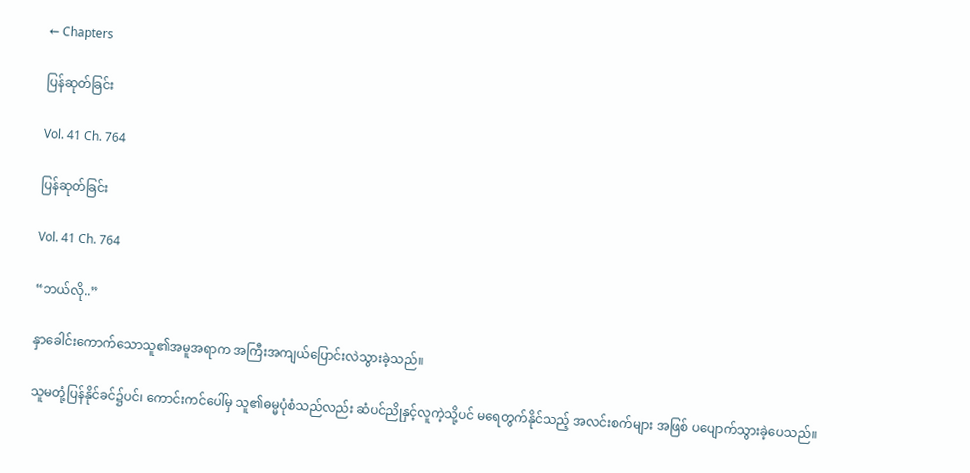← Chapters

ပြန်ဆုတ်ခြင်း

Vol. 41 Ch. 764

ပြန်ဆုတ်ခြင်း

Vol. 41 Ch. 764

“ဘယ်လို..”

နှာခေါင်းကောက်သောသူ၏အမူအရာက အကြီးအကျယ်ပြောင်းလဲသွားခဲ့သည်။

သူမတုံ့ပြန်နိုင်ခင်၌ပင်၊ ကောင်းကင်ပေါ်မှ သူ၏ဓမ္မပုံစံသည်လည်း ဆံပင်ညိုနှင့်လူကဲ့သို့ပင် မရေတွက်နိုင်သည့် အလင်းစက်များ အဖြစ် ပပျောက်သွားခဲ့ပေသည်။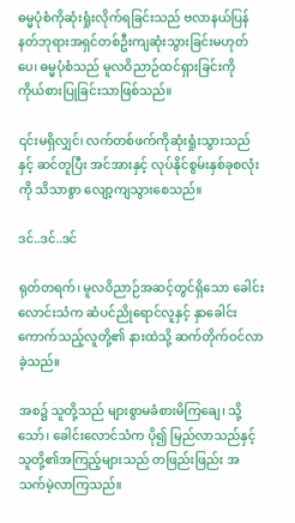ဓမ္မပုံစံကိုဆုံးရှုံးလိုက်ရခြင်းသည် ဗလာနယ်ပြန်နတ်ဘုရားအရှင်တစ်ဦးကျဆုံးသွားခြင်းမဟုတ်ပေ၊ ဓမ္မပုံစံသည် မူလဝိညာဉ်ထင်ရှားခြင်းကို ကိုယ်စားပြုခြင်းသာဖြစ်သည်။

၎င်းမရှိလျှင်၊ လက်တစ်ဖက်ကိုဆုံးရှုံးသွားသည်နှင့် ဆင်တူပြီး အင်အားနှင့် လုပ်နိုင်စွမ်းနှစ်ခုစလုံးကို သိသာစွာ လျော့ကျသွားစေသည်။

ဒင်..ဒင်..ဒင်

ရုတ်တရက်၊ မူလဝိညာဉ်အဆင့်တွင်ရှိသော ခေါင်းလောင်းသံက ဆံပင်ညိုရောင်လူနှင့် နှာခေါင်းကောက်သည့်လူတို့၏ နားထဲသို့ ဆက်တိုက်ဝင်လာခဲ့သည်။

အစ၌ သူတို့သည် များစွာမခံစားမိကြချေ၊ သို့သော်၊ ခေါင်းလောင်သံက ပို၍ မြည်လာသည်နှင့် သူတို့၏အကြည့်များသည် တဖြည်းဖြည်း အသက်မဲ့လာကြသည်။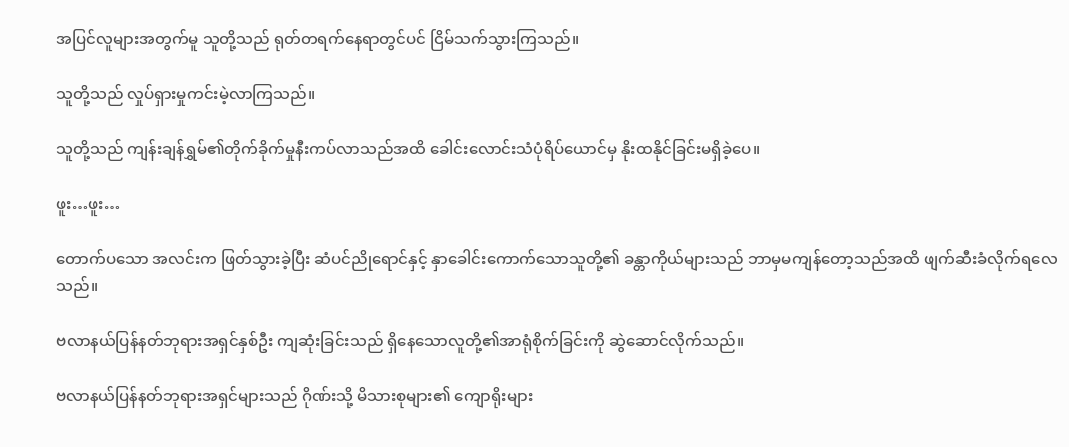အပြင်လူများအတွက်မူ သူတို့သည် ရုတ်တရက်နေရာတွင်ပင် ငြိမ်သက်သွားကြသည်။

သူတို့သည် လှုပ်ရှားမှုကင်းမဲ့လာကြသည်။

သူတို့သည် ကျန်းချန်ရွှမ်၏တိုက်ခိုက်မှုနီးကပ်လာသည်အထိ ခေါင်းလောင်းသံပုံရိပ်ယောင်မှ နိုးထနိုင်ခြင်းမရှိခဲ့ပေ။

ဖူး…ဖူး…

တောက်ပသော အလင်းက ဖြတ်သွားခဲ့ပြီး ဆံပင်ညိုရောင်နှင့် နှာခေါင်းကောက်သောသူတို့၏ ခန္တာကိုယ်များသည် ဘာမှမကျန်တော့သည်အထိ ဖျက်ဆီးခံလိုက်ရလေသည်။

ဗလာနယ်ပြန်နတ်ဘုရားအရှင်နှစ်ဦး ကျဆုံးခြင်းသည် ရှိနေသောလူတို့၏အာရုံစိုက်ခြင်းကို ဆွဲဆောင်လိုက်သည်။

ဗလာနယ်ပြန်နတ်ဘုရားအရှင်များသည် ဂိုဏ်းသို့ မိသားစုများ၏ ကျောရိုးများ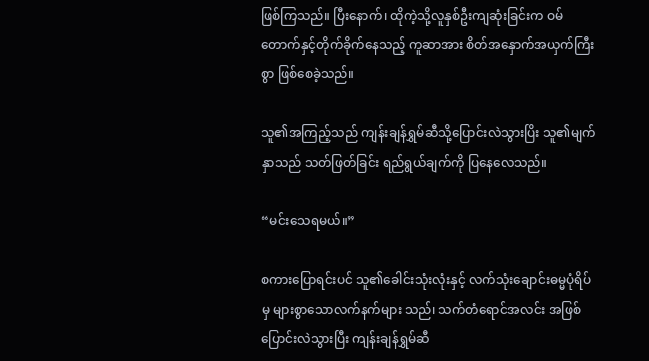ဖြစ်ကြသည်။ ပြီးနောက်၊ ထိုကဲ့သို့လူနှစ်ဦးကျဆုံးခြင်းက ဝမ်တောက်နှင့်တိုက်ခိုက်နေသည့် ကူဆာအား စိတ်အနှောက်အယှက်ကြီးစွာ ဖြစ်စေခဲ့သည်။

သူ၏အကြည့်သည် ကျန်းချန်ရွှမ်ဆီသို့ပြောင်းလဲသွားပြိး သူ၏မျက်နှာသည် သတ်ဖြတ်ခြင်း ရည်ရွယ်ချက်ကို ပြနေလေသည်။

“မင်းသေရမယ်။”

စကားပြောရင်းပင် သူ၏ခေါင်းသုံးလုံးနှင့် လက်သုံးချောင်းဓမ္မပုံရိပ်မှ များစွာသောလက်နက်များ သည်၊ သက်တံရောင်အလင်း အဖြစ်ပြောင်းလဲသွားပြီး ကျန်းချန်ရွှမ်ဆီ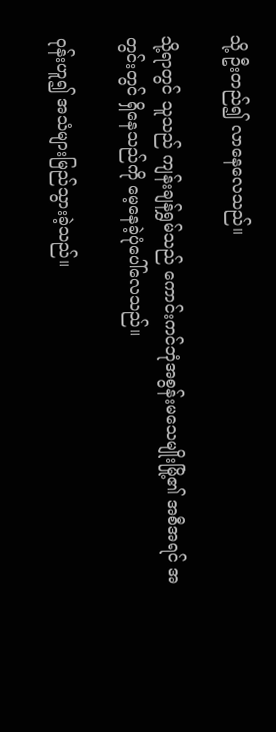သို့ ဦးတည်၍ လာနေလေသည်။

သို့ရာတွင် သူသည် ကျန်းချန်ရွှမ်သည် ကောင်းကင်ဘုံအစွန်းမသေမျိုးမြို့၏ အစီအရင် အတွင်းတွင် ရှိနေသည်ကို မေ့နေခဲ့ပုံပေါ်လေသည်။

ဝုန်းဟူ၍ အသံများမြည်သွားခဲ့သည်။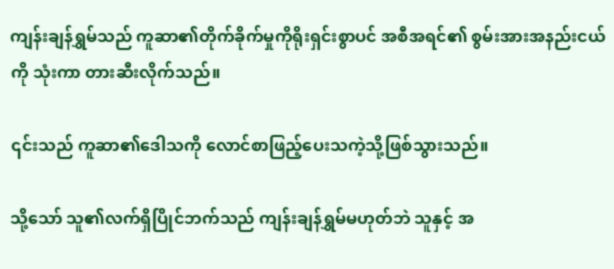ကျန်းချန်ရွှမ်သည် ကူဆာ၏တိုက်ခိုက်မှုကိုရိုးရှင်းစွာပင် အစီအရင်၏ စွမ်းအားအနည်းငယ်ကို သုံးကာ တားဆီးလိုက်သည်။

၎င်းသည် ကူဆာ၏ဒေါသကို လောင်စာဖြည့်ပေးသကဲ့သို့ဖြစ်သွားသည်။

သို့သော် သူ၏လက်ရှိပြိုင်ဘက်သည် ကျန်းချန်ရွှမ်မဟုတ်ဘဲ သူနှင့် အ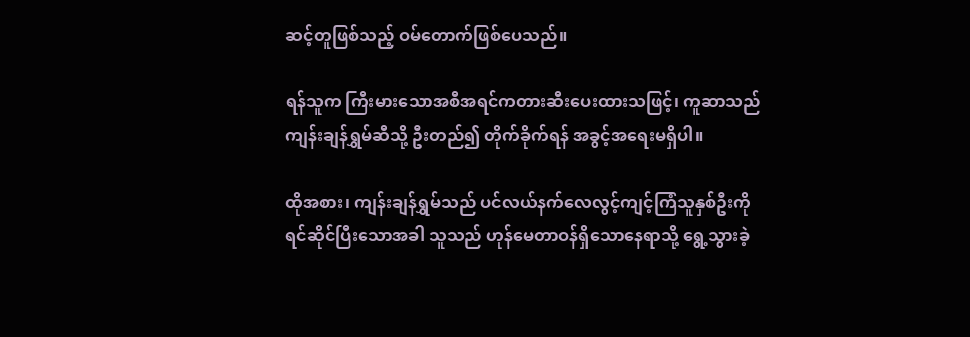ဆင့်တူဖြစ်သည့် ဝမ်တောက်ဖြစ်ပေသည်။

ရန်သူက ကြီးမားသောအစီအရင်ကတားဆီးပေးထားသဖြင့်၊ ကူဆာသည် ကျန်းချန်ရွှမ်ဆီသို့ ဦးတည်၍ တိုက်ခိုက်ရန် အခွင့်အရေးမရှိပါ။

ထိုအစား၊ ကျန်းချန်ရွှမ်သည် ပင်လယ်နက်လေလွင့်ကျင့်ကြံသူနှစ်ဦးကို ရင်ဆိုင်ပြီးသောအခါ သူသည် ဟုန်မေတာဝန်ရှိသောနေရာသို့ ရွေ့သွားခဲ့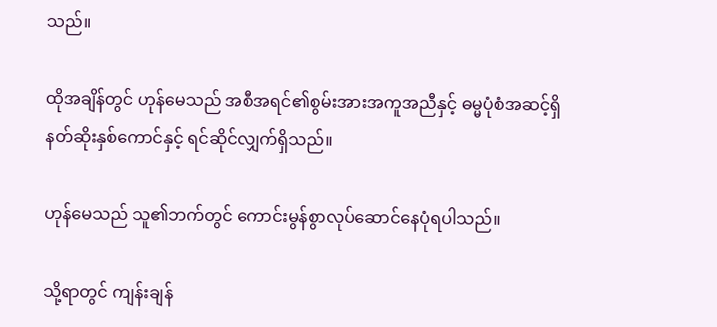သည်။

ထိုအချိန်တွင် ဟုန်မေသည် အစီအရင်၏စွမ်းအားအကူအညီနှင့် ဓမ္မပုံစံအဆင့်ရှိ နတ်ဆိုးနှစ်ကောင်နှင့် ရင်ဆိုင်လျှက်ရှိသည်။

ဟုန်မေသည် သူ၏ဘက်တွင် ကောင်းမွန်စွာလုပ်ဆောင်နေပုံရပါသည်။

သို့ရာတွင် ကျန်းချန်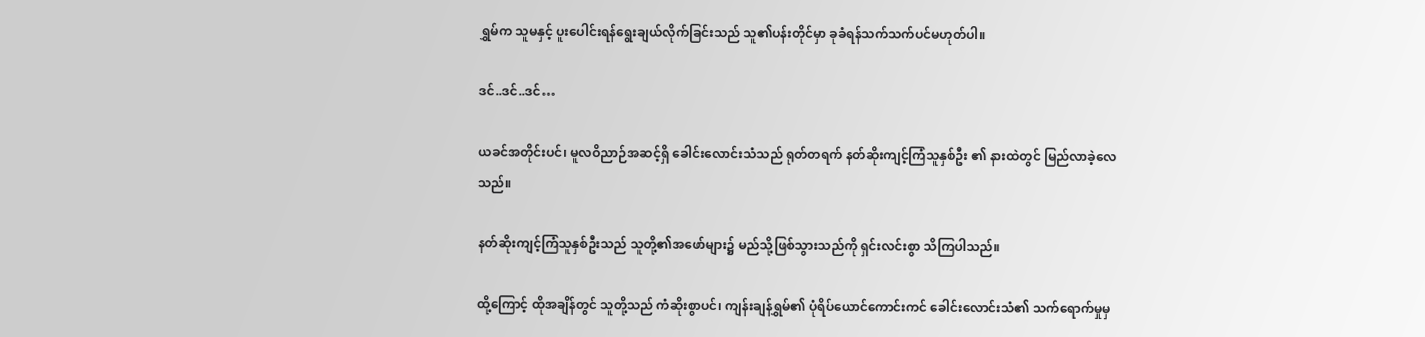ရွှမ်က သူမနှင့် ပူးပေါင်းရန်ရွေးချယ်လိုက်ခြင်းသည် သူ၏ပန်းတိုင်မှာ ခုခံရန်သက်သက်ပင်မဟုတ်ပါ။

ဒင်..ဒင်..ဒင်…

ယခင်အတိုင်းပင်၊ မူလဝိညာဉ်အဆင့်ရှိ ခေါင်းလောင်းသံသည် ရုတ်တရက် နတ်ဆိုးကျင့်ကြံသူနှစ်ဦး ၏ နားထဲတွင် မြည်လာခဲ့လေသည်။

နတ်ဆိုးကျင့်ကြံသူနှစ်ဦးသည် သူတို့၏အဖော်များ၌ မည်သို့ဖြစ်သွားသည်ကို ရှင်းလင်းစွာ သိကြပါသည်။

ထို့ကြောင့် ထိုအချိန်တွင် သူတို့သည် ကံဆိုးစွာပင်၊ ကျန်းချန်ရွှမ်၏ ပုံရိပ်ယောင်ကောင်းကင် ခေါင်းလောင်းသံ၏ သက်ရောက်မှုမှ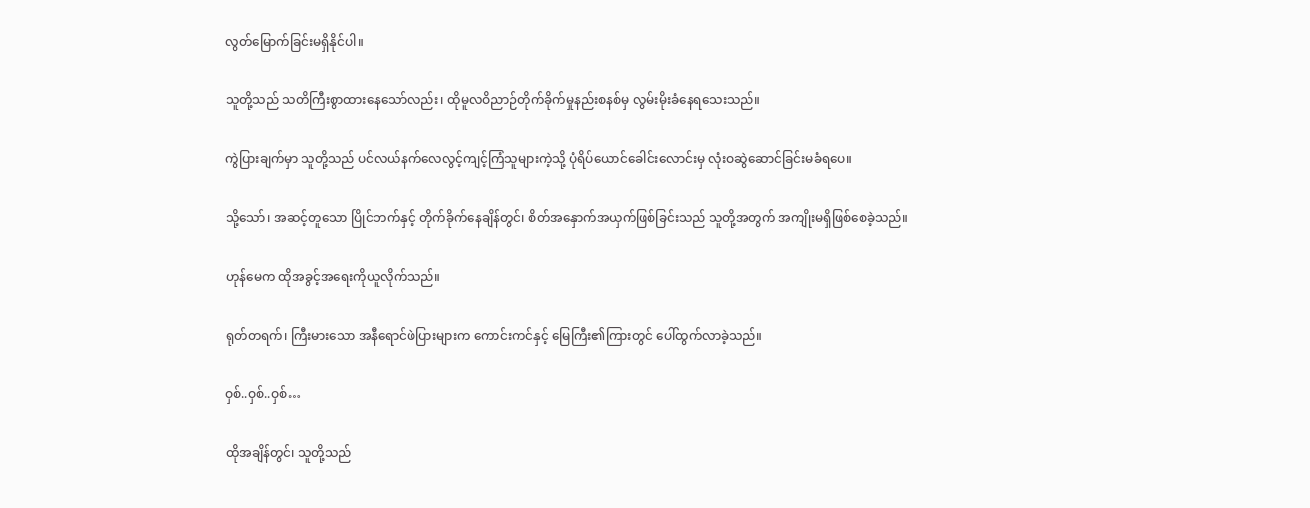လွတ်မြောက်ခြင်းမရှိနိုင်ပါ။

သူတို့သည် သတိကြီးစွာထားနေသော်လည်း၊ ထိုမူလဝိညာဉ်တိုက်ခိုက်မှုနည်းစနစ်မှ လွမ်းမိုးခံနေရသေးသည်။

ကွဲပြားချက်မှာ သူတို့သည် ပင်လယ်နက်လေလွင့်ကျင့်ကြံသူများကဲ့သို့ ပုံရိပ်ယောင်ခေါင်းလောင်းမှ လုံးဝဆွဲဆောင်ခြင်းမခံရပေ။

သို့သော်၊ အဆင့်တူသော ပြိုင်ဘက်နှင့် တိုက်ခိုက်နေချိန်တွင်၊ စိတ်အနှောက်အယှက်ဖြစ်ခြင်းသည် သူတို့အတွက် အကျိုးမရှိဖြစ်စေခဲ့သည်။

ဟုန်မေက ထိုအခွင့်အရေးကိုယူလိုက်သည်။

ရုတ်တရက်၊ ကြီးမားသော အနီရောင်ဖဲပြားများက ကောင်းကင်နှင့် မြေကြီး၏ကြားတွင် ပေါ်ထွက်လာခဲ့သည်။

ဝှစ်..ဝှစ်..ဝှစ်…

ထိုအချိန်တွင်၊ သူတို့သည်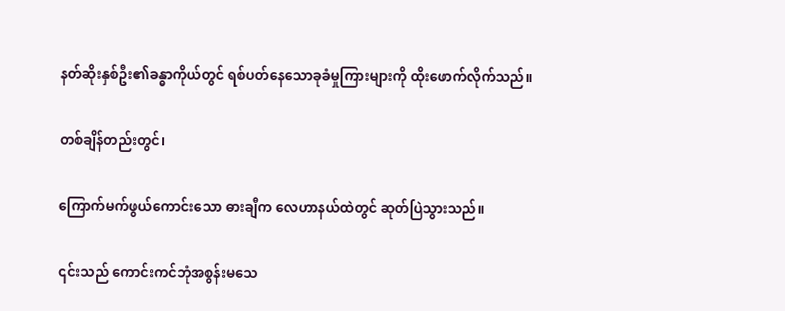နတ်ဆိုးနှစ်ဦး၏ခန္ဓာကိုယ်တွင် ရစ်ပတ်နေသောခုခံမှုကြားများကို ထိုးဖောက်လိုက်သည်။

တစ်ချိန်တည်းတွင်၊

ကြောက်မက်ဖွယ်ကောင်းသော ဓားချီက လေဟာနယ်ထဲတွင် ဆုတ်ပြဲသွားသည်။

၎င်းသည် ကောင်းကင်ဘုံအစွန်းမသေ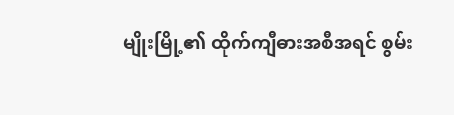မျိုးမြို့၏ ထိုက်ကျီဓားအစီအရင် စွမ်း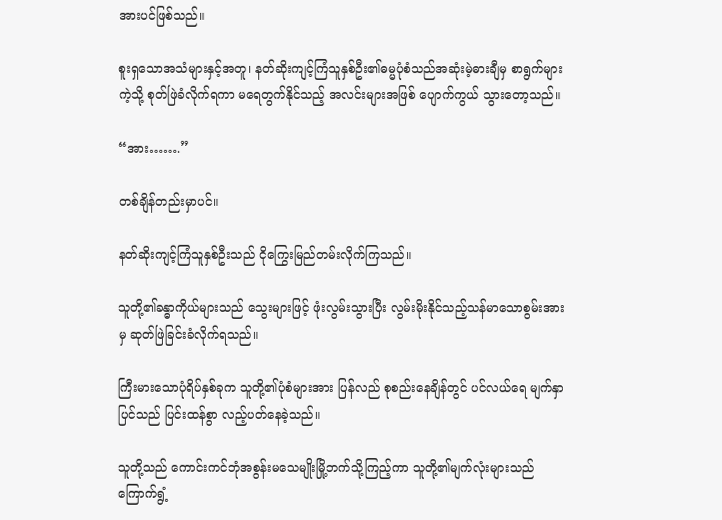အားပင်ဖြစ်သည်။

စူးရှသောအသံများနှင့်အတူ၊ နတ်ဆိုးကျင့်ကြံသူနှစ်ဦး၏ဓမ္မပုံစံသည်အဆုံးမဲ့ဓားချီမှ စာရွက်များကဲ့သို့ စုတ်ဖြဲခံလိုက်ရကာ မရေတွက်နိုင်သည့် အလင်းများအဖြစ် ပျောက်ကွယ် သွားတော့သည်။

“အား…….”

တစ်ချိန်တည်းမှာပင်။

နတ်ဆိုးကျင့်ကြံသူနှစ်ဦးသည် ငိုကြွေးမြည်တမ်းလိုက်ကြသည်။

သူတို့၏ခန္ဓာကိုယ်များသည် သွေးများဖြင့် ဖုံးလွမ်းသွားပြီး လွမ်းမိုးနိုင်သည့်သန်မာသောစွမ်းအားမှ ဆုတ်ဖြဲခြင်းခံလိုက်ရသည်။

ကြီးမားသောပုံရိပ်နှစ်ခုက သူတို့၏ပုံစံများအား ပြန်လည် စုစည်းနေချိန်တွင် ပင်လယ်ရေ မျက်နှာပြင်သည် ပြင်းထန်စွာ လည့်ပတ်နေခဲ့သည်။

သူတို့သည် ကောင်းကင်ဘုံအစွန်းမသေမျိုးမြို့ဘက်သို့ကြည့်ကာ သူတို့၏မျက်လုံးများသည် ကြောက်ရွံ့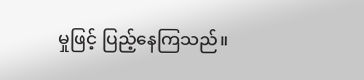မှုဖြင့် ပြည့်နေကြသည်။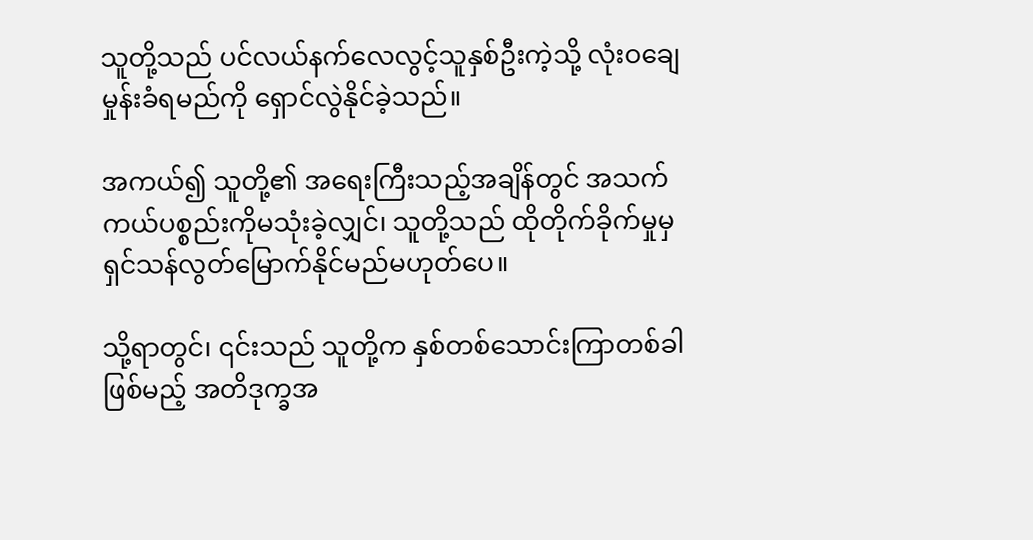သူတို့သည် ပင်လယ်နက်လေလွင့်သူ‌နှစ်ဦးကဲ့သို့ လုံးဝချေမှုန်းခံရမည်ကို ရှောင်လွဲနိုင်ခဲ့သည်။

အကယ်၍ သူတို့၏ အရေးကြီးသည့်အချိန်တွင် အသက်ကယ်ပစ္စည်းကိုမသုံးခဲ့လျှင်၊ သူတို့သည် ထိုတိုက်ခိုက်မှုမှ ရှင်သန်လွတ်မြောက်နိုင်မည်မဟုတ်ပေ။

သို့ရာတွင်၊ ၎င်းသည် သူတို့က နှစ်တစ်သောင်းကြာတစ်ခါဖြစ်မည့် အတိဒုက္ခအ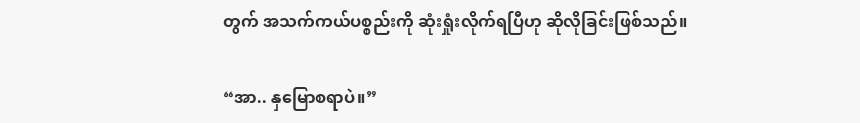တွက် အသက်ကယ်ပစ္စည်းကို ဆုံးရှုံးလိုက်ရပြီဟု ဆိုလိုခြင်းဖြစ်သည်။

“အာ.. နှမြောစရာပဲ။”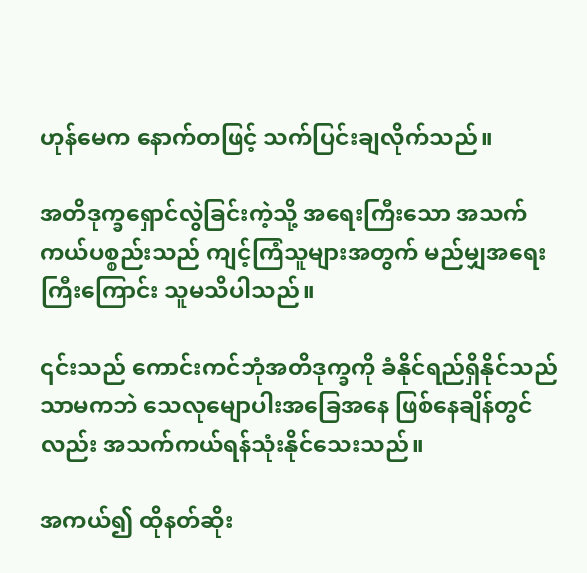ဟုန်မေက နောက်တဖြင့် သက်ပြင်းချလိုက်သည်။

အတိဒုက္ခရှောင်လွဲခြင်းကဲ့သို့ အရေးကြီးသော အသက်ကယ်ပစ္စည်းသည် ကျင့်ကြံသူများအတွက် မည်မျှအရေးကြီးကြောင်း သူမသိပါသည်။

၎င်းသည် ကောင်းကင်ဘုံအတိဒုက္ခကို ခံနိုင်ရည်ရှိနိုင်သည်သာမကဘဲ သေလုမျောပါးအခြေအနေ ဖြစ်နေချိန်တွင်လည်း အသက်ကယ်ရန်သုံးနိုင်သေးသည်။

အကယ်၍ ထိုနတ်ဆိုး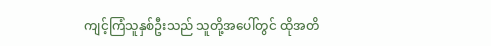ကျင့်ကြံသူနှစ်ဦးသည် သူတို့အပေါ်တွင် ထိုအတိ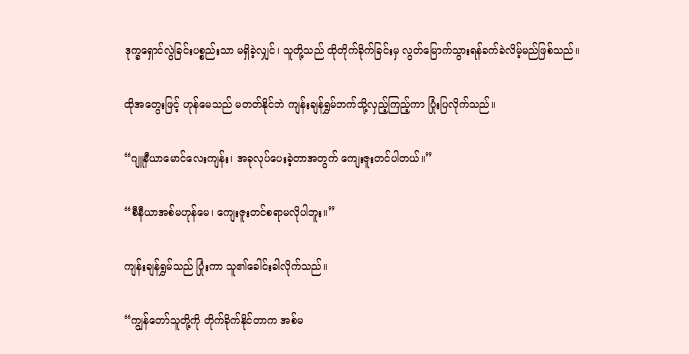ဒုက္ခရှောင်လွဲခြင်းပစ္စည်းသာ မရှိခဲ့လျှင်၊ သူတို့သည် ထိုတိုက်ခိုက်ခြင်းမှ လွတ်မြောက်သွားရန်ခက်ခဲလိမ့်မည်ဖြစ်သည်။

ထိုအတွေးဖြင့် ဟုန်မေသည် မတတ်နိုင်ဘဲ ကျန်းချန်ရွှမ်ဘက်သို့လှည့်ကြည့်ကာ ပြုံးပြလိုက်သည်။

“ဂျူနီယာမောင်လေးကျန်း၊ အခုလုပ်ပေးခဲ့တာအတွက် ကျေးဇူးတင်ပါတယ်။”

“စီနီယာအစ်မဟုန်မေ၊ ကျေးဇူးတင်စရာမလိုပါဘူး။”

ကျန်းချန်ရွှမ်သည် ပြုံးကာ သူ၏ခေါင်းခါလိုက်သည်။

“ကျွန်တော်သူတို့ကို တိုက်ခိုက်နိုင်တာက အစ်မ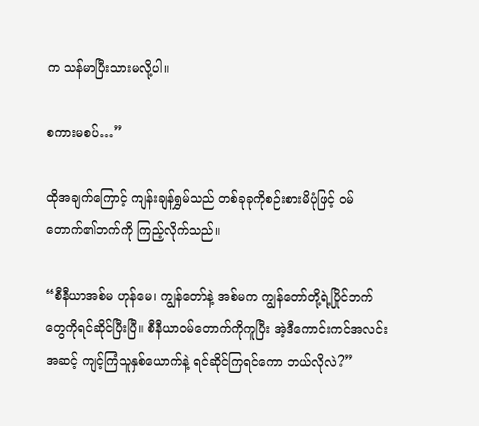က သန်မာပြီးသားမလို့ပါ။

စကားမစပ်…”

ထိုအချက်ကြောင့် ကျန်းချန်ရွှမ်သည် တစ်ခုခုကိုစဉ်းစားမိပုံဖြင့် ဝမ်တောက်၏ဘက်ကို ကြည့်လိုက်သည်။

“စီနီယာအစ်မ ဟုန်မေ၊ ကျွန်တော်နဲ့ အစ်မက ကျွန်တော်တို့ရဲ့ပြိုင်ဘက်တွေကိုရင်ဆိုင်ပြီးပြီ။ စီနီယာဝမ်တောက်ကိုကူပြီး အဲ့ဒီကောင်းကင်အလင်းအဆင့် ကျင့်ကြံသူနှစ်ယောက်နဲ့ ရင်ဆိုင်ကြရင်ကော ဘယ်လိုလဲ?”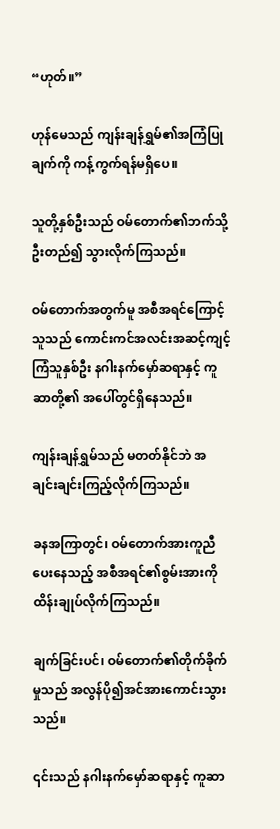“ဟုတ်။”

ဟုန်မေသည် ကျန်းချန်ရွှမ်၏အကြံပြုချက်ကို ကန့်ကွက်ရန်မရှိပေ။

သူတို့နှစ်ဦးသည် ဝမ်တောက်၏ဘက်သို့ ဦးတည်၍ သွားလိုက်ကြသည်။

ဝမ်တောက်အတွက်မူ အစီအရင်ကြောင့် သူသည် ကောင်းကင်အလင်းအဆင့်ကျင့်ကြံသူနှစ်ဦး နဂါးနက်မှော်ဆရာနှင့် ကူဆာတို့၏ အပေါ်တွင်ရှိနေသည်။

ကျန်းချန်ရွှမ်သည် မတတ်နိုင်ဘဲ အချင်းချင်းကြည့်လိုက်ကြသည်။

ခနအကြာတွင်၊ ဝမ်တောက်အားကူညီပေးနေသည့် အစီအရင်၏စွမ်းအားကို ထိန်းချုပ်လိုက်ကြသည်။

ချက်ခြင်းပင်၊ ဝမ်တောက်၏တိုက်ခိုက်မှုသည် အလွန်ပို၍အင်အားကောင်းသွားသည်။

၎င်းသည် နဂါးနက်မှော်ဆရာနှင့် ကူဆာ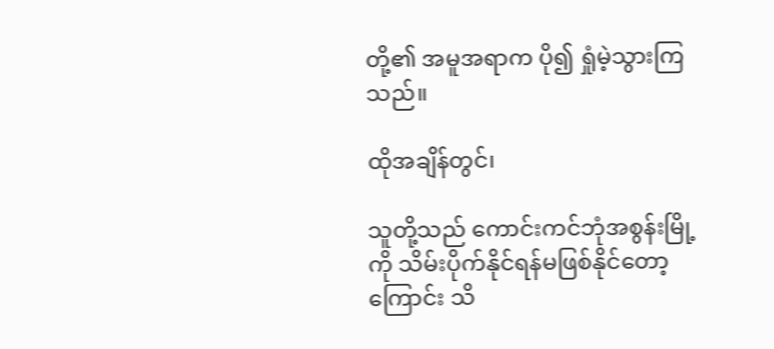တို့၏ အမူအရာက ပို၍ ရှုံမဲ့သွားကြသည်။

ထိုအချိန်တွင်၊

သူတို့သည် ကောင်းကင်ဘုံအစွန်းမြို့ကို သိမ်းပိုက်နိုင်ရန်မဖြစ်နိုင်တော့ကြောင်း သိ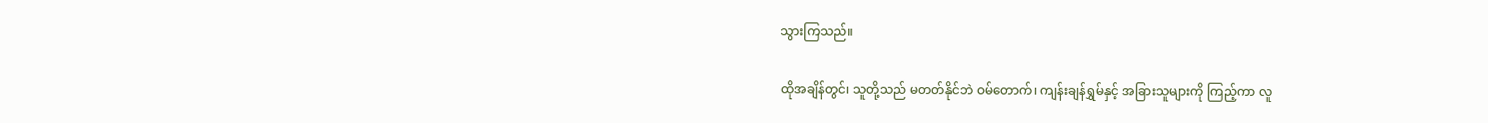သွားကြသည်။

ထိုအချိန်တွင်၊ သူတို့သည် မတတ်နိုင်ဘဲ ဝမ်တောက်၊ ကျန်းချန်ရွှမ်နှင့် အခြားသူများကို ကြည့်ကာ လူ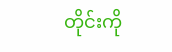တိုင်းကို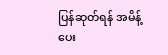ပြန်ဆုတ်ရန် အမိန့်ပေး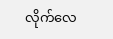လိုက်လေ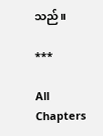သည်။

***

All Chapters